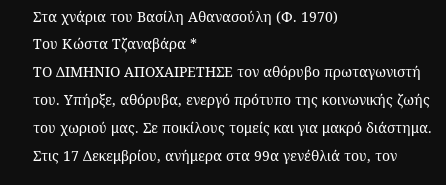Στα χνάρια του Βασίλη Αθανασούλη (Φ. 1970)
Του Κώστα Τζαναβάρα *
ΤΟ ΔΙΜΗΝΙΟ ΑΠΟΧΑΙΡΕΤΗΣΕ τον αθόρυβο πρωταγωνιστή του. Υπήρξε, αθόρυβα, ενεργό πρότυπο της κοινωνικής ζωής του χωριού μας. Σε ποικίλους τομείς και για μακρό διάστημα. Στις 17 Δεκεμβρίου, ανήμερα στα 99α γενέθλιά του, τον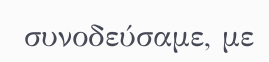συνοδεύσαμε, με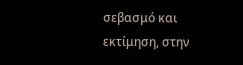σεβασμό και εκτίμηση, στην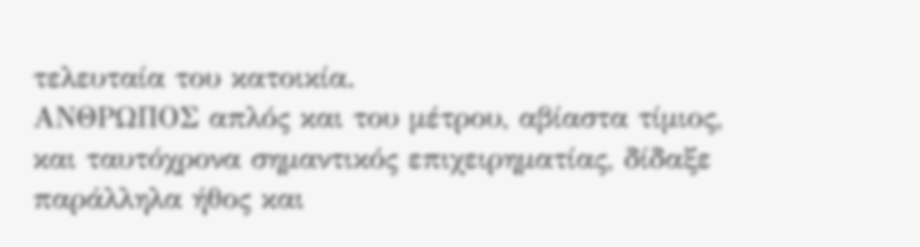τελευταία του κατοικία.
ΑΝΘΡΩΠΟΣ απλός και του μέτρου, αβίαστα τίμιος, και ταυτόχρονα σημαντικός επιχειρηματίας, δίδαξε παράλληλα ήθος και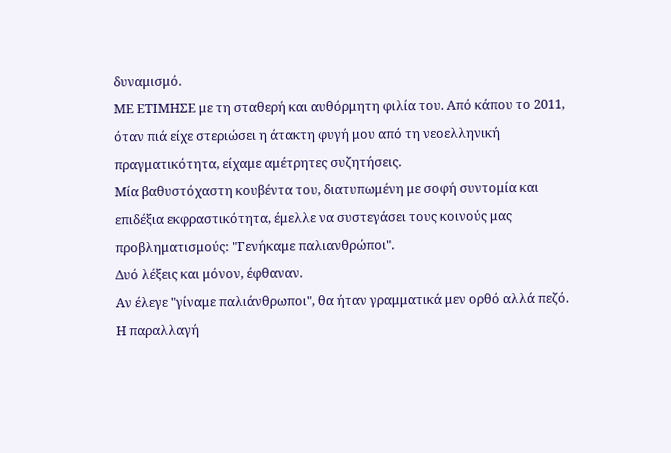δυναμισμό.
ΜΕ ΕΤΙΜΗΣΕ με τη σταθερή και αυθόρμητη φιλία του. Από κάπου το 2011, όταν πιά είχε στεριώσει η άτακτη φυγή μου από τη νεοελληνική πραγματικότητα, είχαμε αμέτρητες συζητήσεις.
Μία βαθυστόχαστη κουβέντα του, διατυπωμένη με σοφή συντομία και επιδέξια εκφραστικότητα, έμελλε να συστεγάσει τους κοινούς μας προβληματισμούς: "Γενήκαμε παλιανθρώποι".
Δυό λέξεις και μόνον, έφθαναν.
Αν έλεγε "γίναμε παλιάνθρωποι", θα ήταν γραμματικά μεν ορθό αλλά πεζό. Η παραλλαγή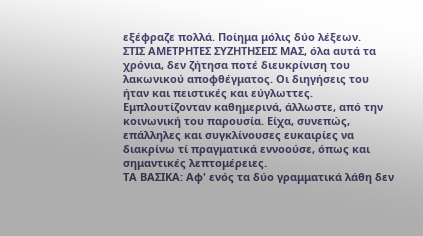εξέφραζε πολλά. Ποίημα μόλις δύο λέξεων.
ΣΤΙΣ ΑΜΕΤΡΗΤΕΣ ΣΥΖΗΤΗΣΕΙΣ ΜΑΣ, όλα αυτά τα χρόνια, δεν ζήτησα ποτέ διευκρίνιση του λακωνικού αποφθέγματος. Οι διηγήσεις του ήταν και πειστικές και εύγλωττες. Εμπλουτίζονταν καθημερινά, άλλωστε, από την κοινωνική του παρουσία. Είχα, συνεπώς, επάλληλες και συγκλίνουσες ευκαιρίες να διακρίνω τί πραγματικά εννοούσε, όπως και σημαντικές λεπτομέρειες.
ΤΑ ΒΑΣΙΚΑ: Αφ' ενός τα δύο γραμματικά λάθη δεν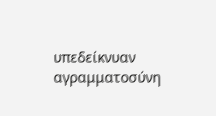υπεδείκνυαν αγραμματοσύνη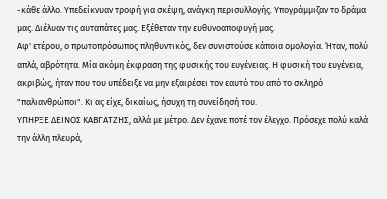-κάθε άλλο. Υπεδείκνυαν τροφή για σκέψη, ανάγκη περισυλλογής. Υπογράμμιζαν το δράμα μας. Διέλυαν τις αυταπάτες μας. Εξέθεταν την ευθυνοαποφυγή μας.
Αφ' ετέρου, ο πρωτοπρόσωπος πληθυντικός, δεν συνιστούσε κάποια ομολογία. Ήταν, πολύ απλά, αβρότητα. Μία ακόμη έκφραση της φυσικής του ευγένειας. Η φυσική του ευγένεια, ακριβώς, ήταν που του υπέδειξε να μην εξαιρέσει τον εαυτό του από το σκληρό "παλιανθρώποι". Κι ας είχε, δικαίως, ήσυχη τη συνείδησή του.
ΥΠΗΡΞΕ ΔΕΙΝΟΣ ΚΑΒΓΑΤΖΗΣ, αλλά με μέτρο. Δεν έχανε ποτέ τον έλεγχο. Πρόσεχε πολύ καλά την άλλη πλευρά,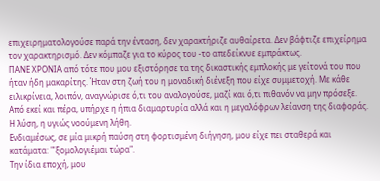επιχειρηματολογούσε παρά την ένταση, δεν χαρακτήριζε αυθαίρετα. Δεν βάφτιζε επιχείρημα τον χαρακτηρισμό. Δεν κόμπαζε για το κύρος του -το απεδείκνυε εμπράκτως.
ΠΑΝΕ ΧΡΟΝΙΑ από τότε που μου εξιστόρησε τα της δικαστικής εμπλοκής με γείτονά του που ήταν ήδη μακαρίτης. Ήταν στη ζωή του η μοναδική διένεξη που είχε συμμετοχή. Με κάθε ειλικρίνεια, λοιπόν, αναγνώρισε ό,τι του αναλογούσε, μαζί και ό,τι πιθανόν να μην πρόσεξε. Από εκεί και πέρα, υπήρχε η ήπια διαμαρτυρία αλλά και η μεγαλόφρων λείανση της διαφοράς. Η λύση, η υγιώς νοούμενη λήθη.
Ενδιαμέσως, σε μία μικρή παύση στη φορτισμένη διήγηση, μου είχε πει σταθερά και κατάματα: "'ξομολογιέμαι τώρα".
Την ίδια εποχή, μου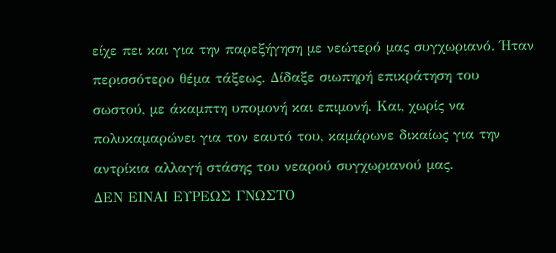είχε πει και για την παρεξήγηση με νεώτερό μας συγχωριανό. Ήταν περισσότερο θέμα τάξεως. Δίδαξε σιωπηρή επικράτηση του σωστού, με άκαμπτη υπομονή και επιμονή. Και, χωρίς να πολυκαμαρώνει για τον εαυτό του, καμάρωνε δικαίως για την αντρίκια αλλαγή στάσης του νεαρού συγχωριανού μας.
ΔΕΝ ΕΙΝΑΙ ΕΥΡΕΩΣ ΓΝΩΣΤΟ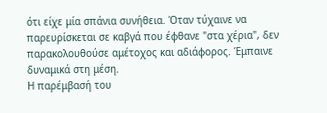ότι είχε μία σπάνια συνήθεια. Όταν τύχαινε να παρευρίσκεται σε καβγά που έφθανε "στα χέρια", δεν παρακολουθούσε αμέτοχος και αδιάφορος. Έμπαινε δυναμικά στη μέση.
Η παρέμβασή του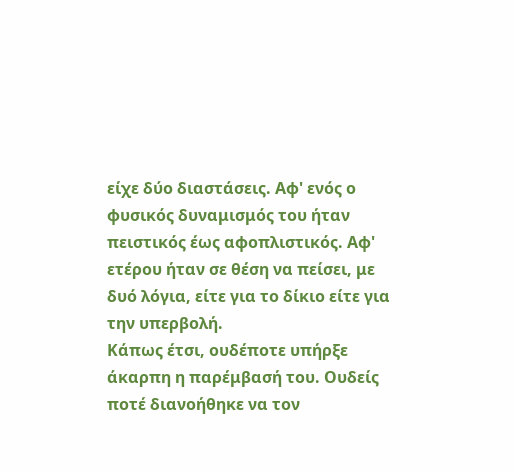είχε δύο διαστάσεις. Αφ' ενός ο φυσικός δυναμισμός του ήταν πειστικός έως αφοπλιστικός. Αφ' ετέρου ήταν σε θέση να πείσει, με δυό λόγια, είτε για το δίκιο είτε για την υπερβολή.
Κάπως έτσι, ουδέποτε υπήρξε άκαρπη η παρέμβασή του. Ουδείς ποτέ διανοήθηκε να τον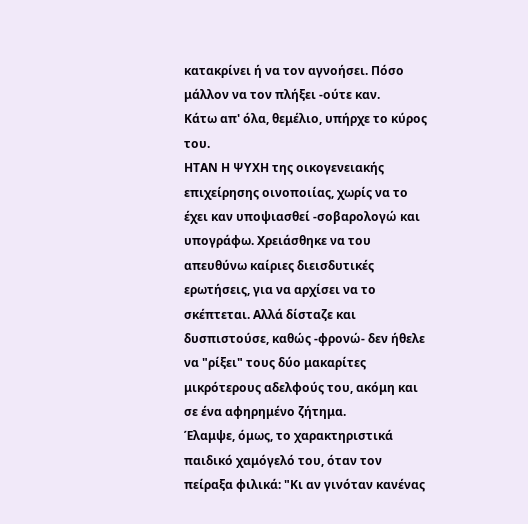κατακρίνει ή να τον αγνοήσει. Πόσο μάλλον να τον πλήξει -ούτε καν.
Κάτω απ' όλα, θεμέλιο, υπήρχε το κύρος του.
ΗΤΑΝ Η ΨΥΧΗ της οικογενειακής επιχείρησης οινοποιίας, χωρίς να το έχει καν υποψιασθεί -σοβαρολογώ και υπογράφω. Χρειάσθηκε να του απευθύνω καίριες διεισδυτικές ερωτήσεις, για να αρχίσει να το σκέπτεται. Αλλά δίσταζε και δυσπιστούσε, καθώς -φρονώ- δεν ήθελε να "ρίξει" τους δύο μακαρίτες μικρότερους αδελφούς του, ακόμη και σε ένα αφηρημένο ζήτημα.
Έλαμψε, όμως, το χαρακτηριστικά παιδικό χαμόγελό του, όταν τον πείραξα φιλικά: "Κι αν γινόταν κανένας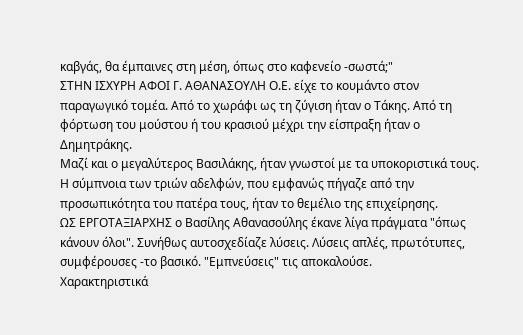καβγάς, θα έμπαινες στη μέση, όπως στο καφενείο -σωστά;"
ΣΤΗΝ ΙΣΧΥΡΗ ΑΦΟΙ Γ. ΑΘΑΝΑΣΟΥΛΗ Ο.Ε. είχε το κουμάντο στον παραγωγικό τομέα. Από το χωράφι ως τη ζύγιση ήταν ο Τάκης. Από τη φόρτωση του μούστου ή του κρασιού μέχρι την είσπραξη ήταν ο Δημητράκης.
Μαζί και ο μεγαλύτερος Βασιλάκης, ήταν γνωστοί με τα υποκοριστικά τους. Η σύμπνοια των τριών αδελφών, που εμφανώς πήγαζε από την προσωπικότητα του πατέρα τους, ήταν το θεμέλιο της επιχείρησης.
ΩΣ ΕΡΓΟΤΑΞΙΑΡΧΗΣ ο Βασίλης Αθανασούλης έκανε λίγα πράγματα "όπως κάνουν όλοι". Συνήθως αυτοσχεδίαζε λύσεις. Λύσεις απλές, πρωτότυπες, συμφέρουσες -το βασικό. "Εμπνεύσεις" τις αποκαλούσε.
Χαρακτηριστικά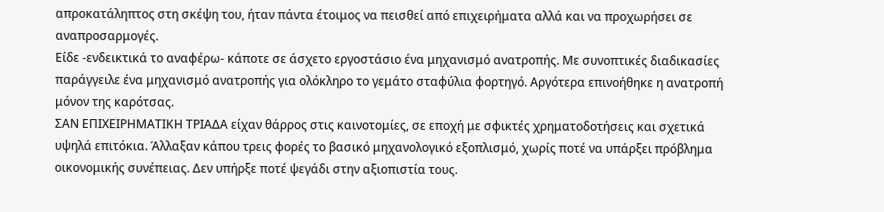απροκατάληπτος στη σκέψη του, ήταν πάντα έτοιμος να πεισθεί από επιχειρήματα αλλά και να προχωρήσει σε αναπροσαρμογές.
Είδε -ενδεικτικά το αναφέρω- κάποτε σε άσχετο εργοστάσιο ένα μηχανισμό ανατροπής. Με συνοπτικές διαδικασίες παράγγειλε ένα μηχανισμό ανατροπής για ολόκληρο το γεμάτο σταφύλια φορτηγό. Αργότερα επινοήθηκε η ανατροπή μόνον της καρότσας.
ΣΑΝ ΕΠΙΧΕΙΡΗΜΑΤΙΚΗ ΤΡΙΑΔΑ είχαν θάρρος στις καινοτομίες, σε εποχή με σφικτές χρηματοδοτήσεις και σχετικά υψηλά επιτόκια. Άλλαξαν κάπου τρεις φορές το βασικό μηχανολογικό εξοπλισμό, χωρίς ποτέ να υπάρξει πρόβλημα οικονομικής συνέπειας. Δεν υπήρξε ποτέ ψεγάδι στην αξιοπιστία τους.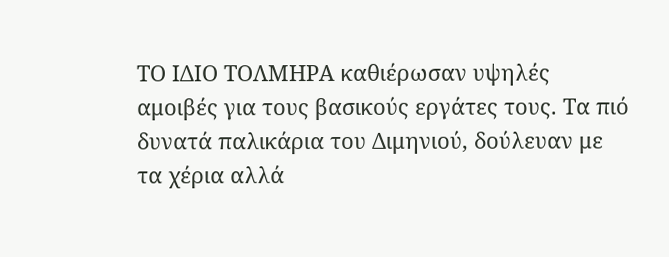ΤΟ ΙΔΙΟ ΤΟΛΜΗΡΑ καθιέρωσαν υψηλές αμοιβές για τους βασικούς εργάτες τους. Τα πιό δυνατά παλικάρια του Διμηνιού, δούλευαν με τα χέρια αλλά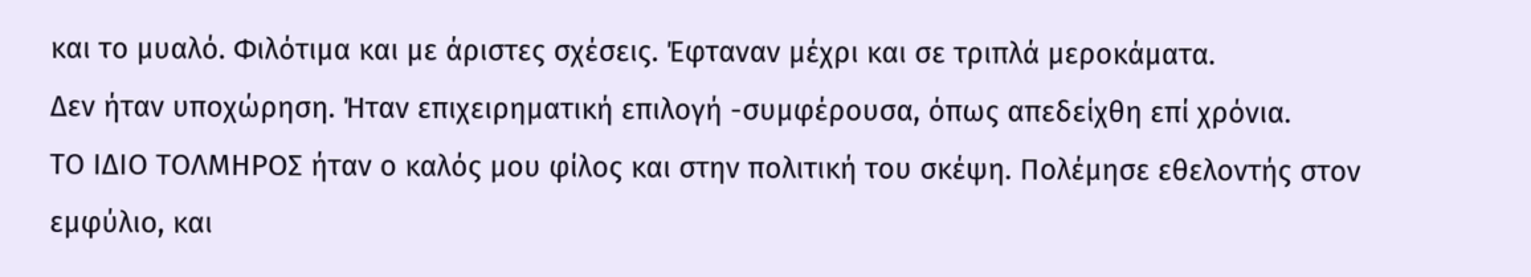και το μυαλό. Φιλότιμα και με άριστες σχέσεις. Έφταναν μέχρι και σε τριπλά μεροκάματα.
Δεν ήταν υποχώρηση. Ήταν επιχειρηματική επιλογή -συμφέρουσα, όπως απεδείχθη επί χρόνια.
ΤΟ ΙΔΙΟ ΤΟΛΜΗΡΟΣ ήταν ο καλός μου φίλος και στην πολιτική του σκέψη. Πολέμησε εθελοντής στον εμφύλιο, και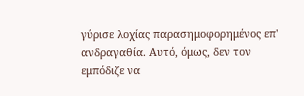γύρισε λοχίας παρασημοφορημένος επ' ανδραγαθία. Αυτό, όμως, δεν τον εμπόδιζε να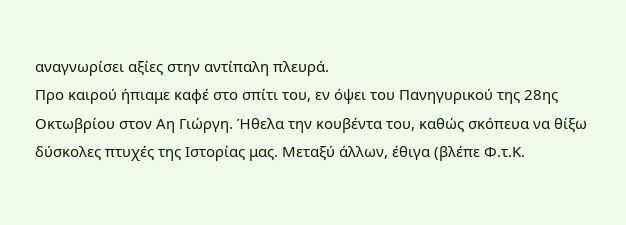αναγνωρίσει αξίες στην αντίπαλη πλευρά.
Προ καιρού ήπιαμε καφέ στο σπίτι του, εν όψει του Πανηγυρικού της 28ης Οκτωβρίου στον Αη Γιώργη. Ήθελα την κουβέντα του, καθώς σκόπευα να θίξω δύσκολες πτυχές της Ιστορίας μας. Μεταξύ άλλων, έθιγα (βλέπε Φ.τ.Κ.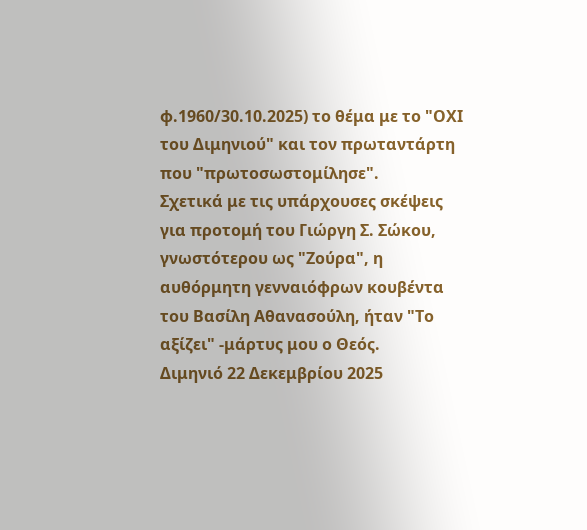φ.1960/30.10.2025) το θέμα με το "ΟΧΙ του Διμηνιού" και τον πρωταντάρτη που "πρωτοσωστομίλησε".
Σχετικά με τις υπάρχουσες σκέψεις για προτομή του Γιώργη Σ. Σώκου, γνωστότερου ως "Ζούρα", η αυθόρμητη γενναιόφρων κουβέντα του Βασίλη Αθανασούλη, ήταν "Το αξίζει" -μάρτυς μου ο Θεός.
Διμηνιό 22 Δεκεμβρίου 2025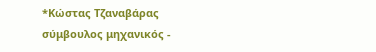*Κώστας Τζαναβάρας
σύμβουλος μηχανικός -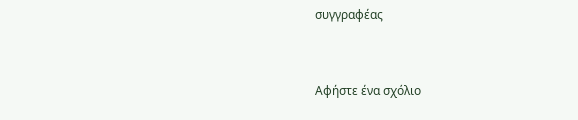συγγραφέας


Αφήστε ένα σχόλιο